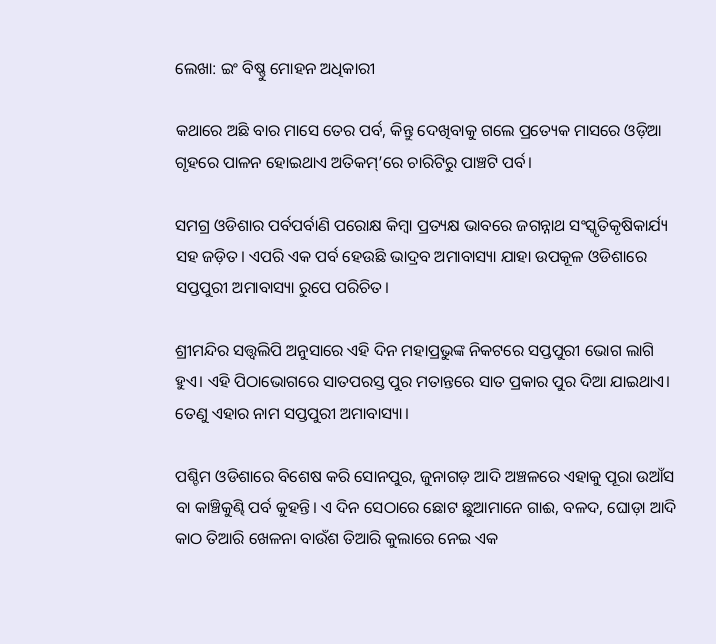ଲେଖା: ଇଂ ବିଷ୍ଣୁ ମୋହନ ଅଧିକାରୀ

କଥାରେ ଅଛି ବାର ମାସେ ତେର ପର୍ବ, କିନ୍ତୁ ଦେଖିବାକୁ ଗଲେ ପ୍ରତ୍ୟେକ ମାସରେ ଓଡ଼ିଆ ଗୃହରେ ପାଳନ ହୋଇଥାଏ ଅତିକମ୍’ରେ ଚାରିଟିରୁ ପାଞ୍ଚଟି ପର୍ବ।

ସମଗ୍ର ଓଡିଶାର ପର୍ବପର୍ବାଣି ପରୋକ୍ଷ କିମ୍ବା ପ୍ରତ୍ୟକ୍ଷ ଭାବରେ ଜଗନ୍ନାଥ ସଂସ୍କୃତିକୃଷିକାର୍ଯ୍ୟ ସହ ଜଡ଼ିତ। ଏପରି ଏକ ପର୍ବ ହେଉଛି ଭାଦ୍ରବ ଅମାବାସ୍ୟା ଯାହା ଉପକୂଳ ଓଡିଶାରେ ସପ୍ତପୁରୀ ଅମାବାସ୍ୟା ରୁପେ ପରିଚିତ।

ଶ୍ରୀମନ୍ଦିର ସତ୍ତ୍ୱଲିପି ଅନୁସାରେ ଏହି ଦିନ ମହାପ୍ରଭୁଙ୍କ ନିକଟରେ ସପ୍ତପୁରୀ ଭୋଗ ଲାଗି ହୁଏ। ଏହି ପିଠାଭୋଗରେ ସାତପରସ୍ତ ପୁର ମତାନ୍ତରେ ସାତ ପ୍ରକାର ପୁର ଦିଆ ଯାଇଥାଏ। ତେଣୁ ଏହାର ନାମ ସପ୍ତପୁରୀ ଅମାବାସ୍ୟା।

ପଶ୍ଚିମ ଓଡିଶାରେ ବିଶେଷ କରି ସୋନପୁର, ଜୁନାଗଡ଼ ଆଦି ଅଞ୍ଚଳରେ ଏହାକୁ ପୂରା ଉଆଁସ ବା କାଞ୍ଚିକୁଣ୍ଢି ପର୍ବ କୁହନ୍ତି। ଏ ଦିନ ସେଠାରେ ଛୋଟ ଛୁଆମାନେ ଗାଈ, ବଳଦ, ଘୋଡ଼ା ଆଦି କାଠ ତିଆରି ଖେଳନା ବାଉଁଶ ତିଆରି କୁଲାରେ ନେଇ ଏକ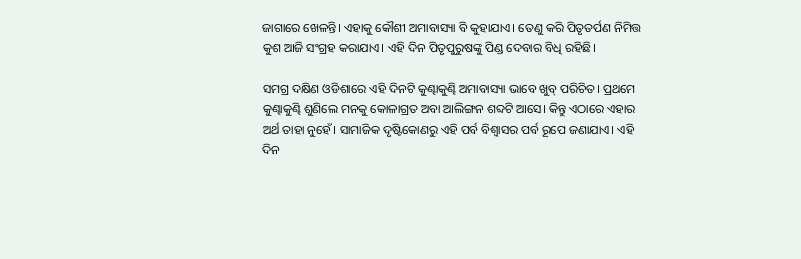ଜାଗାରେ ଖେଳନ୍ତି। ଏହାକୁ କୌଶୀ ଅମାବାସ୍ୟା ବି କୁହାଯାଏ। ତେଣୁ କରି ପିତୃତର୍ପଣ ନିମିତ୍ତ କୁଶ ଆଜି ସଂଗ୍ରହ କରାଯାଏ। ଏହି ଦିନ ପିତୃପୁରୁଷଙ୍କୁ ପିଣ୍ଡ ଦେବାର ବିଧି ରହିଛି।

ସମଗ୍ର ଦକ୍ଷିଣ ଓଡିଶାରେ ଏହି ଦିନଟି କୁଣ୍ଢାକୁଣ୍ଢି ଅମାବାସ୍ୟା ଭାବେ ଖୁବ୍ ପରିଚିତ। ପ୍ରଥମେ କୁଣ୍ଢାକୁଣ୍ଢି ଶୁଣିଲେ ମନକୁ କୋଳାଗ୍ରତ ଅବା ଆଲିଙ୍ଗନ ଶବ୍ଦଟି ଆସେ। କିନ୍ତୁ ଏଠାରେ ଏହାର ଅର୍ଥ ତାହା ନୁହେଁ। ସାମାଜିକ ଦୃଷ୍ଟିକୋଣରୁ ଏହି ପର୍ବ ବିଶ୍ୱାସର ପର୍ବ ରୂପେ ଜଣାଯାଏ। ଏହି ଦିନ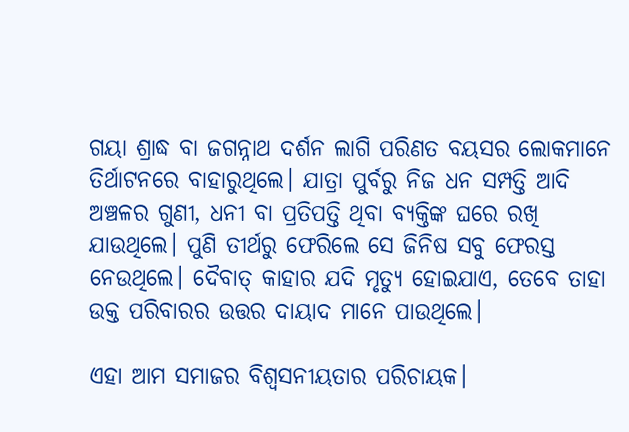ଗୟା ଶ୍ରାଦ୍ଧ ବା ଜଗନ୍ନାଥ ଦର୍ଶନ ଲାଗି ପରିଣତ ବୟସର ଲୋକମାନେ ତିର୍ଥାଟନରେ ବାହାରୁଥିଲେ। ଯାତ୍ରା ପୁର୍ବରୁ ନିଜ ଧନ ସମ୍ପତ୍ତି ଆଦି ଅଞ୍ଚଳର ଗୁଣୀ, ଧନୀ ବା ପ୍ରତିପତ୍ତି ଥିବା ବ୍ୟକ୍ତିଙ୍କ ଘରେ ରଖି ଯାଉଥିଲେ। ପୁଣି ତୀର୍ଥରୁ ଫେରିଲେ ସେ ଜିନିଷ ସବୁ ଫେରସ୍ତ ନେଉଥିଲେ। ଦୈବାତ୍ କାହାର ଯଦି ମୃତ୍ୟୁ ହୋଇଯାଏ, ତେବେ ତାହା ଉକ୍ତ ପରିବାରର ଉତ୍ତର ଦାୟାଦ ମାନେ ପାଉଥିଲେ।

ଏହା ଆମ ସମାଜର ବିଶ୍ୱସନୀୟତାର ପରିଚାୟକ।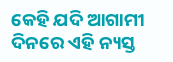କେହି ଯଦି ଆଗାମୀ ଦିନରେ ଏହି ନ୍ୟସ୍ତ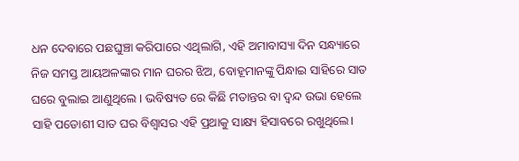ଧନ ଦେବାରେ ପଛଘୁଞ୍ଚା କରିପାରେ ଏଥିଲାଗି, ଏହି ଅମାବାସ୍ୟା ଦିନ ସନ୍ଧ୍ୟାରେ ନିଜ ସମସ୍ତ ଆୟଅଳଙ୍କାର ମାନ ଘରର ଝିଅ, ବୋହୂମାନଙ୍କୁ ପିନ୍ଧାଇ ସାହିରେ ସାତ ଘରେ ବୁଲାଇ ଆଣୁଥିଲେ । ଭବିଷ୍ୟତ ରେ କିଛି ମତାନ୍ତର ବା ଦ୍ଵନ୍ଦ ଉଭା ହେଲେ ସାହି ପଡୋଶୀ ସାତ ଘର ବିଶ୍ୱାସର ଏହି ପ୍ରଥାକୁ ସାକ୍ଷ୍ୟ ହିସାବରେ ରଖୁଥିଲେ।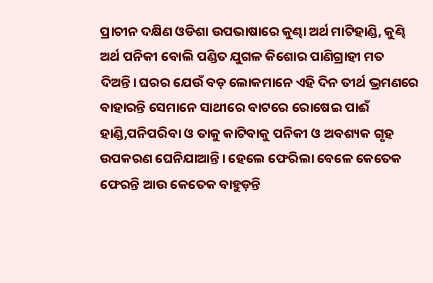ପ୍ରାଚୀନ ଦକ୍ଷିଣ ଓଡିଶା ଉପଭାଷାରେ କୁଣ୍ଢା ଅର୍ଥ ମାଟିହାଣ୍ଡି, କୁଣ୍ଢି ଅର୍ଥ ପନିକୀ ବୋଲି ପଣ୍ଡିତ ଯୁଗଳ କିଶୋର ପାଣିଗ୍ରାହୀ ମତ ଦିଅନ୍ତି। ଘରର ଯେଉଁ ବଡ଼ ଲୋକମାନେ ଏହି ଦିନ ତୀର୍ଥ ଭ୍ରମଣରେ ବାହାରନ୍ତି ସେମାନେ ସାଥୀରେ ବାଟରେ ରୋଷେଇ ପାଈଁ ହାଣ୍ଡି,ପନିପରିବା ଓ ତାକୁ କାଟିବାକୁ ପନିକୀ ଓ ଅବଶ୍ୟକ ଗୃହ ଉପକରଣ ଘେନିଯାଆନ୍ତି। ହେଲେ ଫେରିଲା ବେଳେ କେତେକ ଫେରନ୍ତି ଆଉ କେତେକ ବାହୁଡ଼ନ୍ତି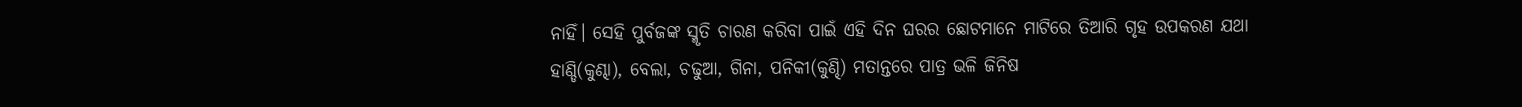ନାହିଁ। ସେହି ପୁର୍ବଜଙ୍କ ସ୍ମୃତି ଚାରଣ କରିବା ପାଇଁ ଏହି ଦିନ ଘରର ଛୋଟମାନେ ମାଟିରେ ତିଆରି ଗୃହ ଉପକରଣ ଯଥା ହାଣ୍ଡି(କୁଣ୍ଢା), ବେଲା, ଚଢୁଆ, ଗିନା, ପନିକୀ(କୁଣ୍ଢି) ମତାନ୍ତରେ ପାତ୍ର ଭଳି ଜିନିଷ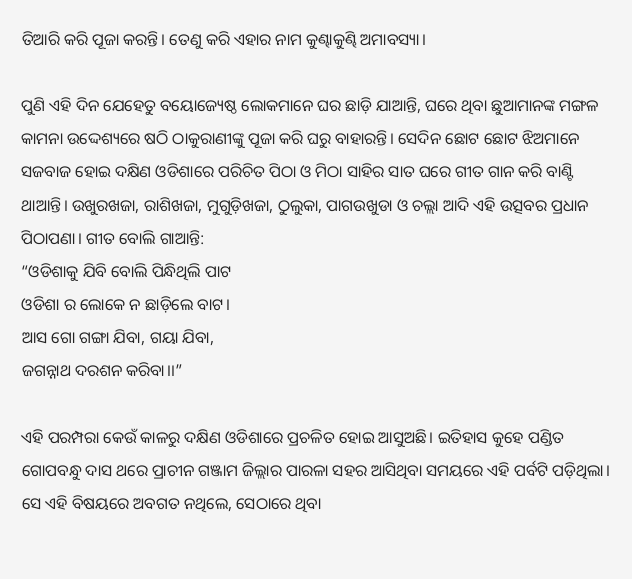ତିଆରି କରି ପୂଜା କରନ୍ତି। ତେଣୁ କରି ଏହାର ନାମ କୁଣ୍ଢାକୁଣ୍ଢି ଅମାବସ୍ୟା।

ପୁଣି ଏହି ଦିନ ଯେହେତୁ ବୟୋଜ୍ୟେଷ୍ଠ ଲୋକମାନେ ଘର ଛାଡ଼ି ଯାଆନ୍ତି, ଘରେ ଥିବା ଛୁଆମାନଙ୍କ ମଙ୍ଗଳ କାମନା ଉଦ୍ଦେଶ୍ୟରେ ଷଠି ଠାକୁରାଣୀଙ୍କୁ ପୂଜା କରି ଘରୁ ବାହାରନ୍ତି। ସେଦିନ ଛୋଟ ଛୋଟ ଝିଅମାନେ ସଜବାଜ ହୋଇ ଦକ୍ଷିଣ ଓଡିଶାରେ ପରିଚିତ ପିଠା ଓ ମିଠା ସାହିର ସାତ ଘରେ ଗୀତ ଗାନ କରି ବାଣ୍ଟି ଥାଆନ୍ତି। ଉଖୁରଖଜା, ରାଶିଖଜା, ମୁଗୁଡ଼ିଖଜା, ଠୁଲୁକା, ପାଗଉଖୁଡା ଓ ଚଲ୍ଲା ଆଦି ଏହି ଉତ୍ସବର ପ୍ରଧାନ ପିଠାପଣା। ଗୀତ ବୋଲି ଗାଆନ୍ତି:
“ଓଡିଶାକୁ ଯିବି ବୋଲି ପିନ୍ଧିଥିଲି ପାଟ
ଓଡିଶା ର ଲୋକେ ନ ଛାଡ଼ିଲେ ବାଟ।
ଆସ ଗୋ ଗଙ୍ଗା ଯିବା, ଗୟା ଯିବା,
ଜଗନ୍ନାଥ ଦରଶନ କରିବା।।”

ଏହି ପରମ୍ପରା କେଉଁ କାଳରୁ ଦକ୍ଷିଣ ଓଡିଶାରେ ପ୍ରଚଳିତ ହୋଇ ଆସୁଅଛି। ଇତିହାସ କୁହେ ପଣ୍ଡିତ ଗୋପବନ୍ଧୁ ଦାସ ଥରେ ପ୍ରାଚୀନ ଗଞ୍ଜାମ ଜିଲ୍ଲାର ପାରଳା ସହର ଆସିଥିବା ସମୟରେ ଏହି ପର୍ବଟି ପଡ଼ିଥିଲା। ସେ ଏହି ବିଷୟରେ ଅବଗତ ନଥିଲେ, ସେଠାରେ ଥିବା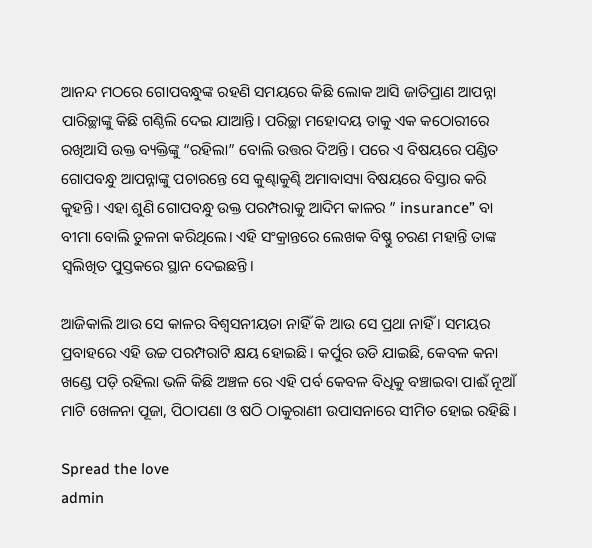ଆନନ୍ଦ ମଠରେ ଗୋପବନ୍ଧୁଙ୍କ ରହଣି ସମୟରେ କିଛି ଲୋକ ଆସି ଜାତିପ୍ରାଣ ଆପନ୍ନା ପାରିଚ୍ଛାଙ୍କୁ କିଛି ଗଣ୍ଠିଲି ଦେଇ ଯାଆନ୍ତି। ପରିଚ୍ଛା ମହୋଦୟ ତାକୁ ଏକ କଠୋରୀରେ ରଖିଆସି ଉକ୍ତ ବ୍ୟକ୍ତିଙ୍କୁ “ରହିଲା” ବୋଲି ଉତ୍ତର ଦିଅନ୍ତି। ପରେ ଏ ବିଷୟରେ ପଣ୍ଡିତ ଗୋପବନ୍ଧୁ ଆପନ୍ନାଙ୍କୁ ପଚାରନ୍ତେ ସେ କୁଣ୍ଢାକୁଣ୍ଢି ଅମାବାସ୍ୟା ବିଷୟରେ ବିସ୍ତାର କରି କୁହନ୍ତି। ଏହା ଶୁଣି ଗୋପବନ୍ଧୁ ଉକ୍ତ ପରମ୍ପରାକୁ ଆଦିମ କାଳର ” insurance” ବା ବୀମା ବୋଲି ତୁଳନା କରିଥିଲେ। ଏହି ସଂକ୍ରାନ୍ତରେ ଲେଖକ ବିଷ୍ଣୁ ଚରଣ ମହାନ୍ତି ତାଙ୍କ ସ୍ଵଲିଖିତ ପୁସ୍ତକରେ ସ୍ଥାନ ଦେଇଛନ୍ତି।

ଆଜିକାଲି ଆଉ ସେ କାଳର ବିଶ୍ଵସନୀୟତା ନାହିଁ କି ଆଉ ସେ ପ୍ରଥା ନାହିଁ । ସମୟର ପ୍ରବାହରେ ଏହି ଉଚ୍ଚ ପରମ୍ପରାଟି କ୍ଷୟ ହୋଇଛି। କର୍ପୁର ଉଡି ଯାଇଛି, କେବଳ କନା ଖଣ୍ଡେ ପଡ଼ି ରହିଲା ଭଳି କିଛି ଅଞ୍ଚଳ ରେ ଏହି ପର୍ବ କେବଳ ବିଧିକୁ ବଞ୍ଚାଇବା ପାଈଁ ନୂଆଁ ମାଟି ଖେଳନା ପୂଜା, ପିଠାପଣା ଓ ଷଠି ଠାକୁରାଣୀ ଉପାସନାରେ ସୀମିତ ହୋଇ ରହିଛି।

Spread the love
admin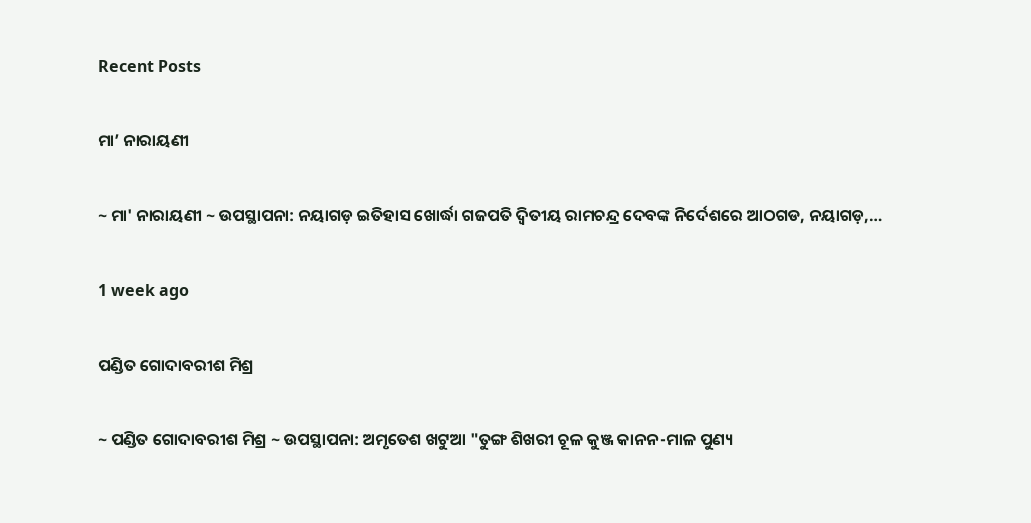Recent Posts

ମା’ ନାରାୟଣୀ

~ ମା' ନାରାୟଣୀ ~ ଉପସ୍ଥାପନା: ନୟାଗଡ଼ ଇତିହାସ ଖୋର୍ଦ୍ଧା ଗଜପତି ଦ୍ୱିତୀୟ ରାମଚନ୍ଦ୍ର ଦେବଙ୍କ ନିର୍ଦେଶରେ ଆଠଗଡ, ନୟାଗଡ଼,…

1 week ago

ପଣ୍ଡିତ ଗୋଦାବରୀଶ ମିଶ୍ର

~ ପଣ୍ଡିତ ଗୋଦାବରୀଶ ମିଶ୍ର ~ ଉପସ୍ଥାପନା: ଅମୃତେଶ ଖଟୁଆ "ତୁଙ୍ଗ ଶିଖରୀ ଚୂଳ କୁଞ୍ଜ କାନନ-ମାଳ ପୁଣ୍ୟ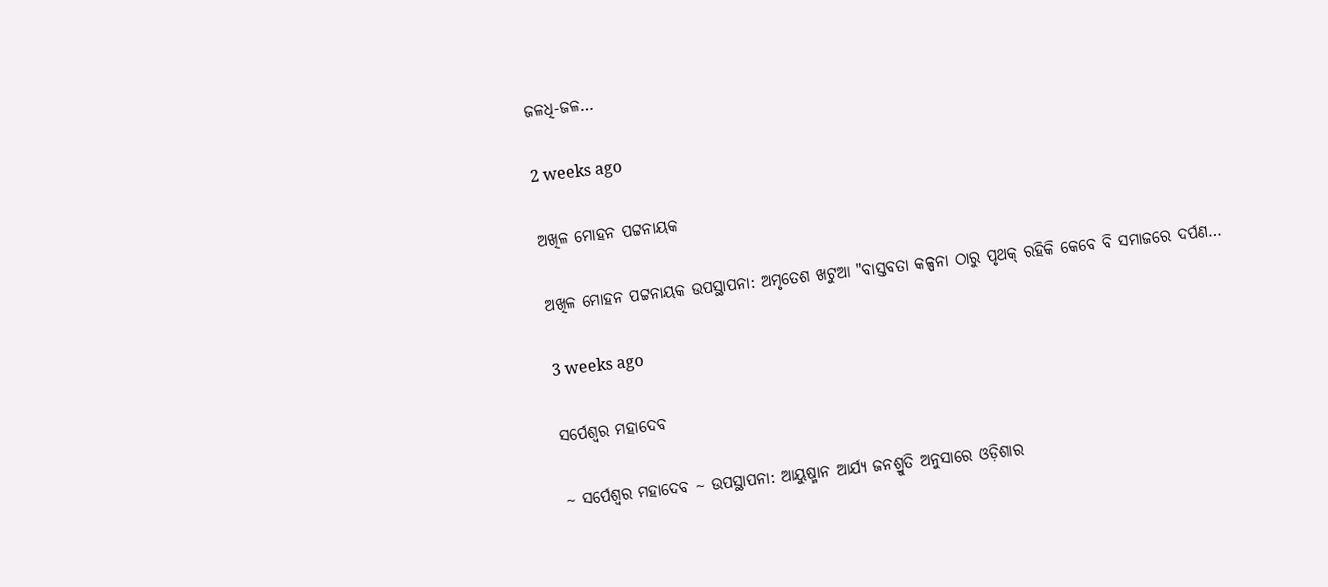ଜଳଧି-ଜଳ…

2 weeks ago

ଅଖିଳ ମୋହନ ପଟ୍ଟନାୟକ

ଅଖିଳ ମୋହନ ପଟ୍ଟନାୟକ ଉପସ୍ଥାପନା: ଅମୃତେଶ ଖଟୁଆ "ବାସ୍ତବତା କଳ୍ପନା ଠାରୁ ପୃଥକ୍ ରହିକି କେବେ ବି ସମାଜରେ ଦର୍ପଣ…

3 weeks ago

ସର୍ପେଶ୍ୱର ମହାଦେବ

~ ସର୍ପେଶ୍ୱର ମହାଦେବ ~ ଉପସ୍ଥାପନା: ଆୟୁଷ୍ମାନ ଆର୍ଯ୍ୟ ଜନଶ୍ରୁତି ଅନୁସାରେ ଓଡ଼ିଶାର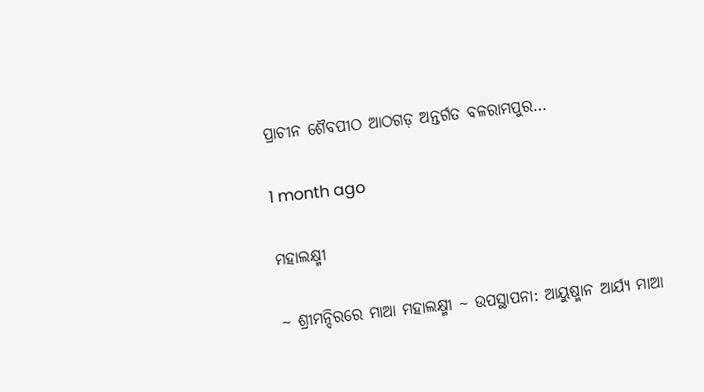ପ୍ରାଚୀନ ଶୈବପୀଠ ଆଠଗଡ଼ ଅନ୍ତର୍ଗତ ବଳରାମପୁର…

1 month ago

ମହାଲକ୍ଷ୍ମୀ

~ ଶ୍ରୀମନ୍ଦିରରେ ମାଆ ମହାଲକ୍ଷ୍ମୀ ~ ଉପସ୍ଥାପନା: ଆୟୁଷ୍ମାନ ଆର୍ଯ୍ୟ ମାଆ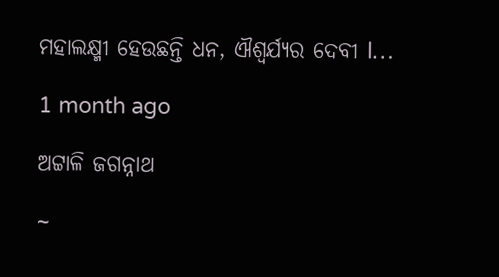ମହାଲକ୍ଷ୍ମୀ ହେଉଛନ୍ତି ଧନ, ଐଶ୍ୱର୍ଯ୍ୟର ଦେବୀ l…

1 month ago

ଅଟ୍ଟାଳି ଜଗନ୍ନାଥ

~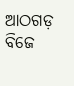ଆଠଗଡ଼ ବିଜେ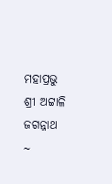ମହାପ୍ରଭୁ ଶ୍ରୀ ଅଟ୍ଟାଳି ଜଗନ୍ନାଥ ~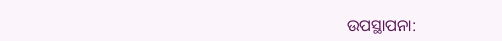ଉପସ୍ଥାପନା: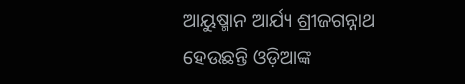ଆୟୁଷ୍ମାନ ଆର୍ଯ୍ୟ ଶ୍ରୀଜଗନ୍ନାଥ ହେଉଛନ୍ତି ଓଡ଼ିଆଙ୍କ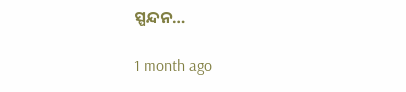ସ୍ପନ୍ଦନ…

1 month ago